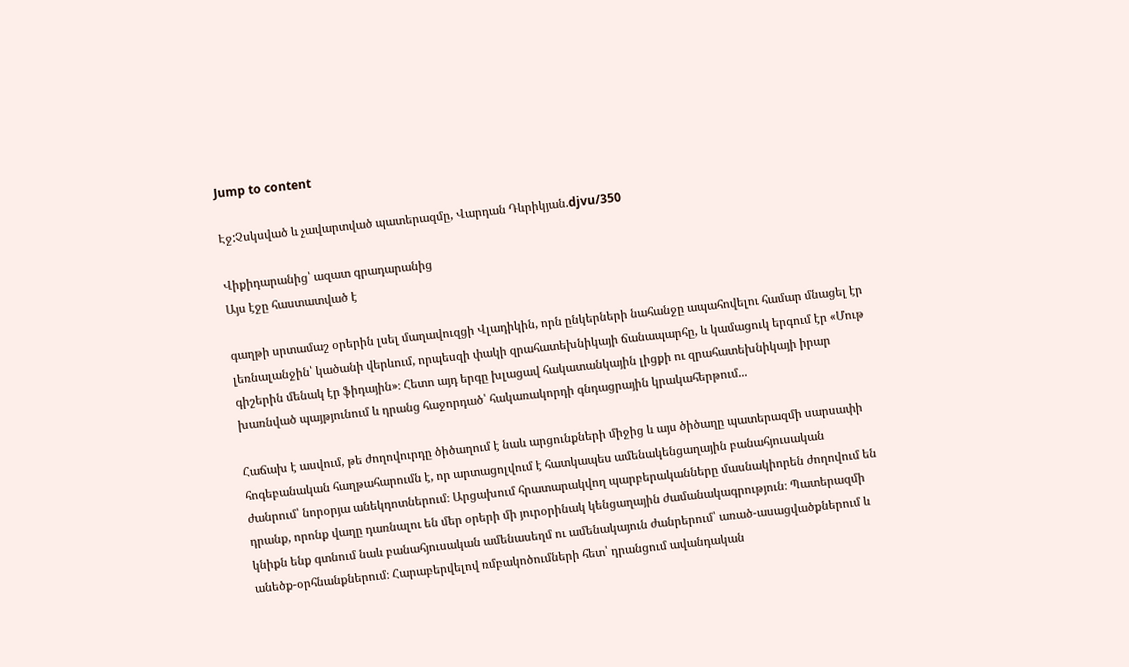Jump to content

Էջ:Չսկսված և չավարտված պատերազմը, Վարդան Դևրիկյան.djvu/350

Վիքիդարանից՝ ազատ գրադարանից
Այս էջը հաստատված է

գաղթի սրտամաշ օրերին լսել մաղավուզցի Վլադիկին, որն ընկերների նահանջը ապահովելու համար մնացել էր լեռնալանջին՝ կածանի վերևում, որպեսզի փակի զրահատեխնիկայի ճանապարհը, և կամացուկ երգում էր «Մութ գիշերին մենակ էր ֆիդային»։ Հետո այդ երգը խլացավ հակատանկային լիցքի ու զրահատեխնիկայի իրար խառնված պայթյունում և դրանց հաջորդած՝ հակառակորդի գնդացրային կրակահերթում...

Հաճախ է ասվում, թե ժողովուրդը ծիծաղում է նաև արցունքների միջից և այս ծիծաղը պատերազմի սարսափի հոգեբանական հաղթահարումն է, որ արտացոլվում է հատկապես ամենակենցաղային բանահյուսական ժանրում՝ նորօրյա անեկդոտներում։ Արցախում հրատարակվող պարբերականները մասնակիորեն ժողովում են դրանք, որոնք վաղը դառնալու են մեր օրերի մի յուրօրինակ կենցաղային ժամանակագրություն։ Պատերազմի կնիքն ենք գտնում նաև բանահյուսական ամենասեղմ ու ամենակայուն ժանրերում՝ առած-ասացվածքներում և անեծք-օրհնանքներում։ Հարաբերվելով ռմբակոծումների հետ՝ դրանցում ավանդական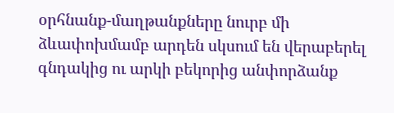օրհնանք-մաղթանքները նուրբ մի ձևափոխմամբ արդեն սկսում են վերաբերել գնդակից ու արկի բեկորից անփորձանք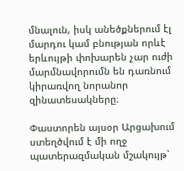մնալուն, իսկ անեծքներում էլ մարդու կամ բնության որևէ երևույթի փոխարեն չար ուժի մարմնավորումն են դառնում կիրառվող նորանոր զինատեսակները։

Փաստորեն այսօր Արցախում ստեղծվում է մի ողջ պատերազմական մշակույթ՝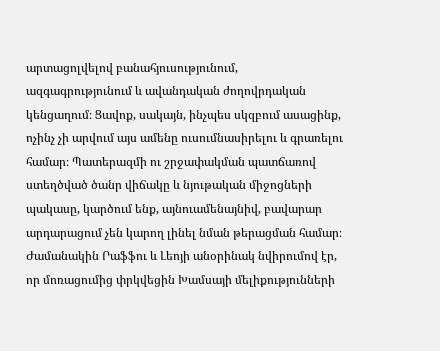արտացոլվելով բանահյուսությունում, ազգագրությունում և ավանդական ժողովրդական կենցաղում։ Ցավոք, սակայն, ինչպես սկզբում ասացինք, ոչինչ չի արվում այս ամենը ուսումնասիրելու և գրառելու համար։ Պատերազմի ու շրջափակման պատճառով ստեղծված ծանր վիճակը և նյութական միջոցների պակասը, կարծում ենք, այնուամենայնիվ, բավարար արդարացում չեն կարող լինել նման թերացման համար։ Ժամանակին Րաֆֆու և Լեոյի անօրինակ նվիրումով էր, որ մոռացումից փրկվեցին Խամսայի մելիքությունների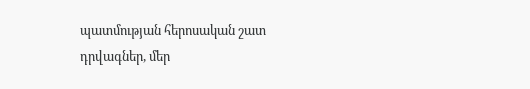պատմության հերոսական շատ դրվագներ, մեր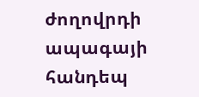ժողովրդի ապագայի հանդեպ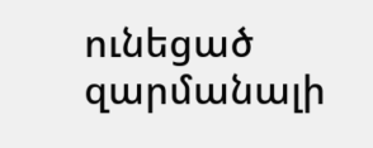ունեցած զարմանալի